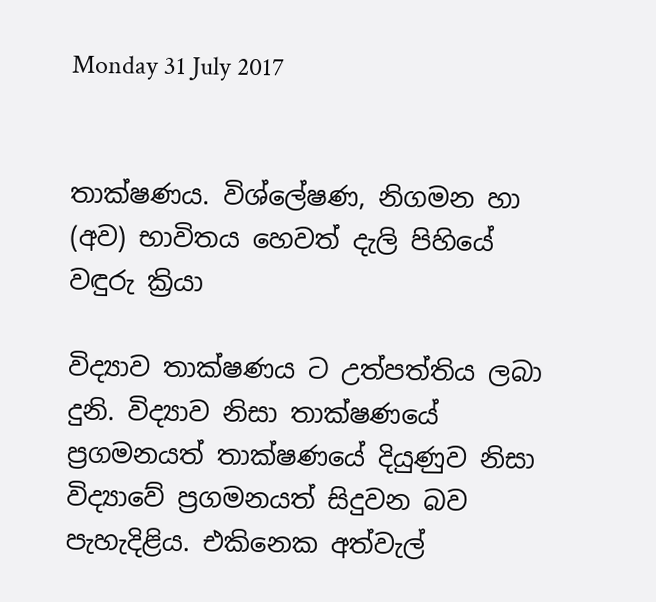Monday 31 July 2017


තාක්ෂණය. විශ්ලේෂණ, නිගමන හා (අව) භාවිතය හෙවත් දැලි පිහියේ වඳුරු ක්‍රියා

විද්‍යාව තාක්ෂණය ට උත්පත්තිය ලබා දුනි. විද්‍යාව නිසා තාක්ෂණයේ ප්‍රගමනයත් තාක්ෂණයේ දියුණුව නිසා විද්‍යාවේ ප්‍රගමනයත් සිදුවන බව පැහැදිළිය. එකිනෙක අත්වැල්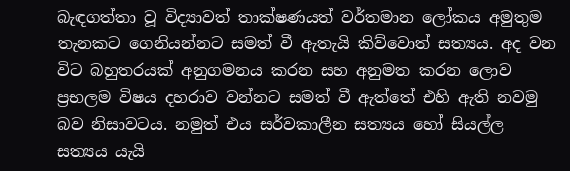බැඳගත්තා වූ විද්‍යාවත් තාක්ෂණයත් වර්තමාන ලෝකය අමුතුම තැනකට ගෙනියන්නට සමත් වී ඇතැයි කිව්වොත් සත්‍යය. අද වන විට බහුතරයක් අනුගමනය කරන සහ අනුමත කරන ලොව ප්‍රභලම විෂය දහරාව වන්නට සමත් වී ඇත්තේ එහි ඇති නවමු බව නිසාවටය. නමුත් එය සර්වකාලීන සත්‍යය හෝ සියල්ල සත්‍යය යැයි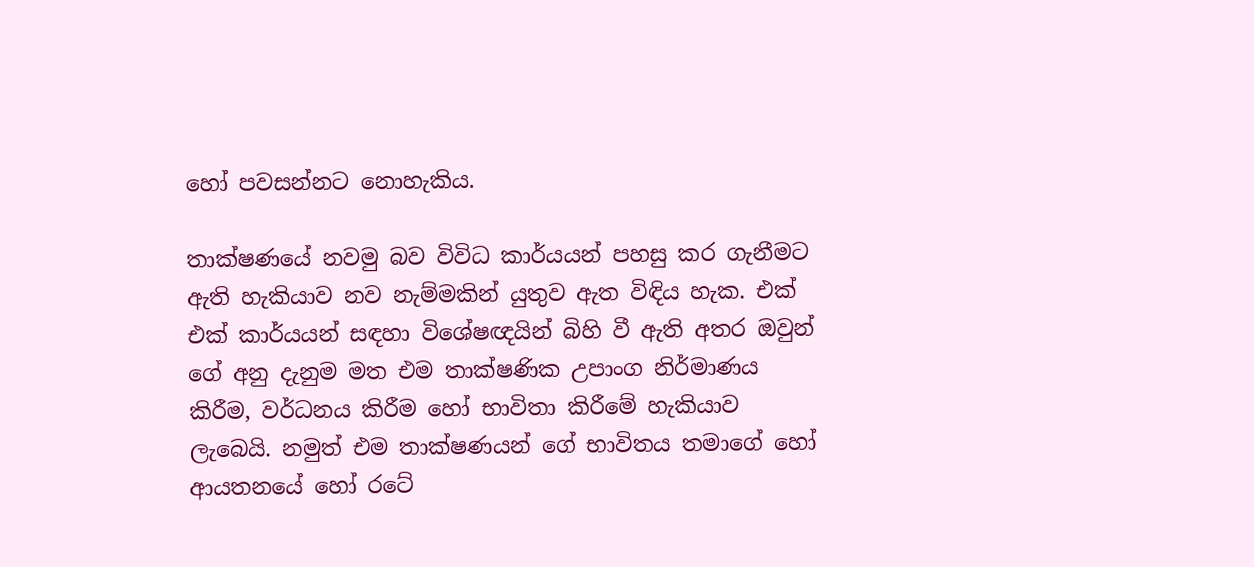හෝ පවසන්නට නොහැකිය.

තාක්ෂණයේ නවමු බව විවිධ කාර්යයන් පහසු කර ගැනීමට ඇති හැකියාව නව නැම්මකින් යුතුව ඇත විඳිය හැක. එක් එක් කාර්යයන් සඳහා විශේෂඥයින් බිහි වී ඇති අතර ඔවුන් ගේ අනු දැනුම මත එම තාක්ෂණික උපාංග නිර්මාණය කිරීම, වර්ධනය කිරීම හෝ භාවිතා කිරීමේ හැකියාව ලැබෙයි. නමුත් එම තාක්ෂණයන් ගේ භාවිතය තමාගේ හෝ ආයතනයේ හෝ රටේ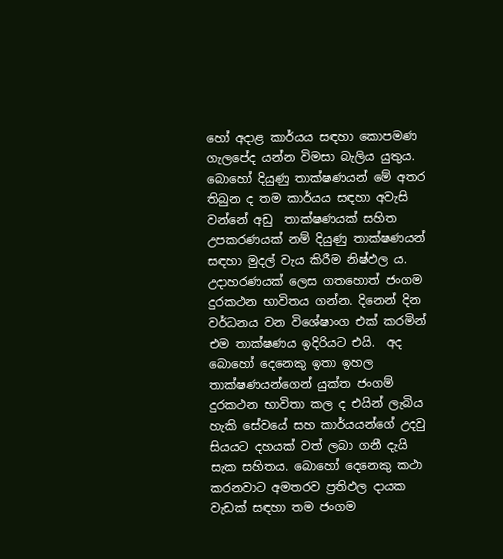හෝ අදාළ කාර්යය සඳහා කොපමණ ගැලපේද යන්න විමසා බැලිය යුතුය. බොහෝ දියුණු තාක්ෂණයන් මේ අතර තිබුන ද තම කාර්යය සඳහා අවැසි වන්නේ අඩු  තාක්ෂණයක් සහිත උපකරණයක් නම් දියුණු තාක්ෂණයන් සඳහා මුදල් වැය කිරීම නිෂ්ඵල ය. උදාහරණයක් ලෙස ගතහොත් ජංගම දුරකථන භාවිතය ගන්න. දිනෙන් දින වර්ධනය වන විශේෂාංග එක් කරමින් එම තාක්ෂණය ඉදිරියට එයි.  අද බොහෝ දෙනෙකු ඉතා ඉහල තාක්ෂණයන්ගෙන් යුක්ත ජංගම් දුරකථන භාවිතා කල ද එයින් ලැබිය හැකි සේවයේ සහ කාර්යයන්ගේ උදවු සියයට දහයක් වත් ලබා ගනී දැයි සැක සහිතය. බොහෝ දෙනෙකු කථා කරනවාට අමතරව ප්‍රතිඵල දායක වැඩක් සඳහා තම ජංගම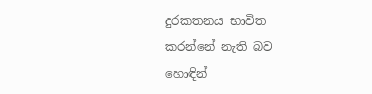දුරකතනය භාවිත කරන්නේ නැති බව හොඳින්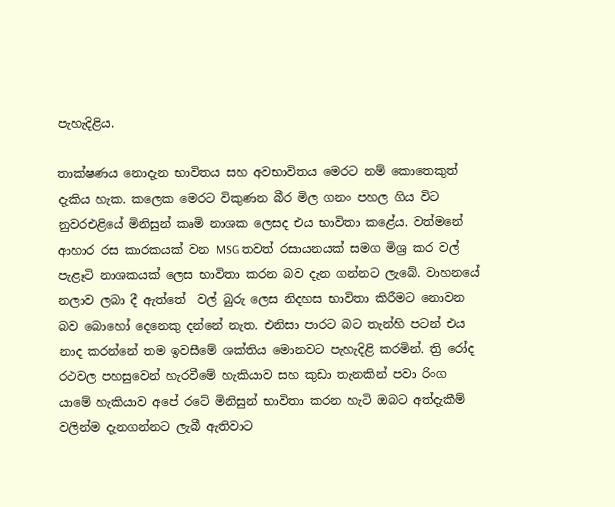පැහැදිළිය.

තාක්ෂණය නොදැන භාවිතය සහ අවභාවිතය මෙරට නම් කොතෙකුත් දැකිය හැක. කලෙක මෙරට විකුණන බීර මිල ගනං පහල ගිය විට නුවරඑළියේ මිනිසුන් කෘමි නාශක ලෙසද එය භාවිතා කළේය. වත්මනේ ආහාර රස කාරකයක් වන MSG තවත් රසායනයක් සමග මිශ්‍ර කර වල් පැළෑටි නාශකයක් ලෙස භාවිතා කරන බව දැන ගන්නට ලැබේ. වාහනයේ නලාව ලබා දී ඇත්තේ  වල් බුරු ලෙස නිදහස භාවිතා කිරීමට නොවන බව බොහෝ දෙනෙකු දන්නේ නැත. එනිසා පාරට බට තැන්හි පටන් එය නාද කරන්නේ තම ඉවසීමේ ශක්තිය මොනවට පැහැදිළි කරමින්. ත්‍රි රෝද රථවල පහසුවෙන් හැරවීමේ හැකියාව සහ කුඩා තැනකින් පවා රිංග යාමේ හැකියාව අපේ රටේ මිනිසුන් භාවිතා කරන හැටි ඔබට අත්දැකීම් වලින්ම දැනගන්නට ලැබී ඇතිවාට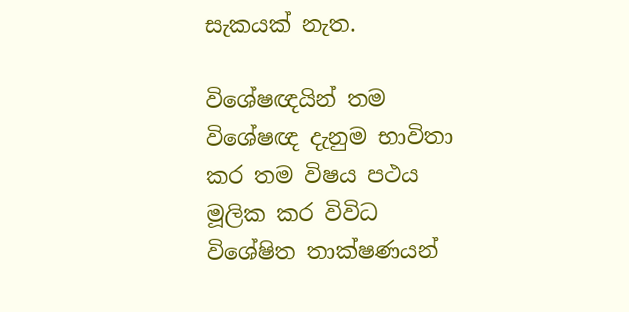සැකයක් නැත.

විශේෂඥයින් තම විශේෂඥ දැනුම භාවිතා කර තම විෂය පථය මූලික කර විවිධ විශේෂිත තාක්ෂණයන්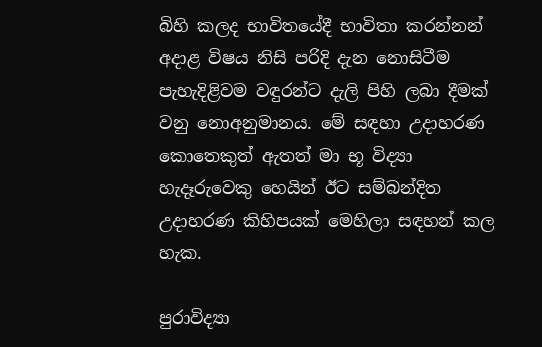බිහි කලද භාවිතයේදී භාවිතා කරන්නන් අදාළ විෂය නිසි පරිදි දැන නොසිටීම පැහැදිළිවම වඳුරන්ට දැලි පිහි ලබා දීමක් වනු නොඅනුමානය. මේ සඳහා උදාහරණ කොතෙකුත් ඇතත් මා භූ විද්‍යා හැදෑරුවෙකු හෙයින් ඊට සම්බන්දිත උදාහරණ කිහිපයක් මෙහිලා සඳහන් කල හැක.

පුරාවිද්‍යා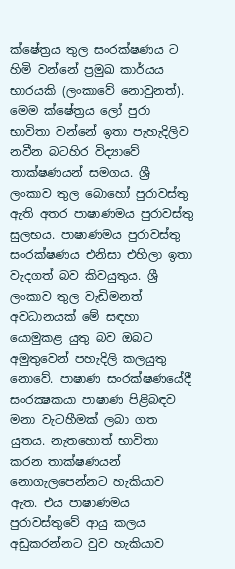ක්ෂේත්‍රය තුල සංරක්ෂණය ට හිමි වන්නේ ප්‍රමුඛ කාර්යය භාරයකි (ලංකාවේ නොවුනත්). මෙම ක්ෂේත්‍රය ලෝ පුරා භාවිතා වන්නේ ඉතා පැහැදිලිව නවීන බටහිර විද්‍යාවේ තාක්ෂණයන් සමගය. ශ්‍රී ලංකාව තුල බොහෝ පුරාවස්තු ඇති අතර පාෂාණමය පුරාවස්තු සුලභය. පාෂාණමය පුරාවස්තු සංරක්ෂණය එනිසා එහිලා ඉතා වැදගත් බව කිවයුතුය. ශ්‍රී ලංකාව තුල වැඩිමනත් අවධානයක් මේ සඳහා යොමුකළ යුතු බව ඔබට අමුතුවෙන් පහැදිලි කලයුතු නොවේ. පාෂාණ සංරක්ෂණයේදී සංරක්‍ෂකයා පාෂාණ පිළිබඳව මනා වැටහීමක් ලබා ගත යුතය. නැතහොත් භාවිතා කරන තාක්ෂණයන් නොගැලපෙන්නට හැකියාව ඇත. එය පාෂාණමය පුරාවස්තුවේ ආයු කලය අඩුකරන්නට වුව හැකියාව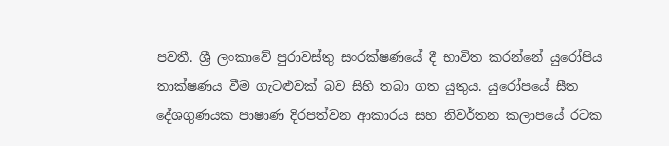පවතී. ශ්‍රී ලංකාවේ පුරාවස්තු සංරක්ෂණයේ දී භාවිත කරන්නේ යුරෝපිය තාක්ෂණය වීම ගැටළුවක් බව සිහි තබා ගත යුතුය. යුරෝපයේ සීත දේශගුණයක පාෂාණ දිරපත්වන ආකාරය සහ නිවර්තන කලාපයේ රටක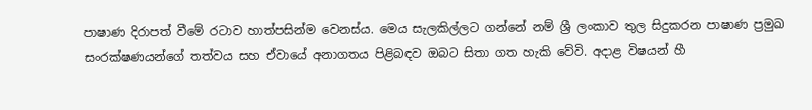පාෂාණ දිරාපත් වීමේ රටාව හාත්පසින්ම වෙනස්ය. මෙය සැලකිල්ලට ගන්නේ නම් ශ්‍රී ලංකාව තුල සිදුකරන පාෂාණ ප්‍රමුඛ සංරක්ෂණයන්ගේ තත්වය සහ ඒවායේ අනාගතය පිළිබඳව ඔබට සිතා ගත හැකි වේවි. අදාළ විෂයන් හී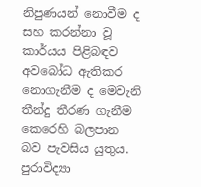නිපුණයන් නොවීම ද සහ කරන්නා වූ කාර්යය පිළිබඳව අවබෝධ ඇතිකර නොගැනීම ද මෙවැනි තීන්දු තීරණ ගැනීම කෙරෙහි බලපාන බව පැවසිය යුතුය. පුරාවිද්‍යා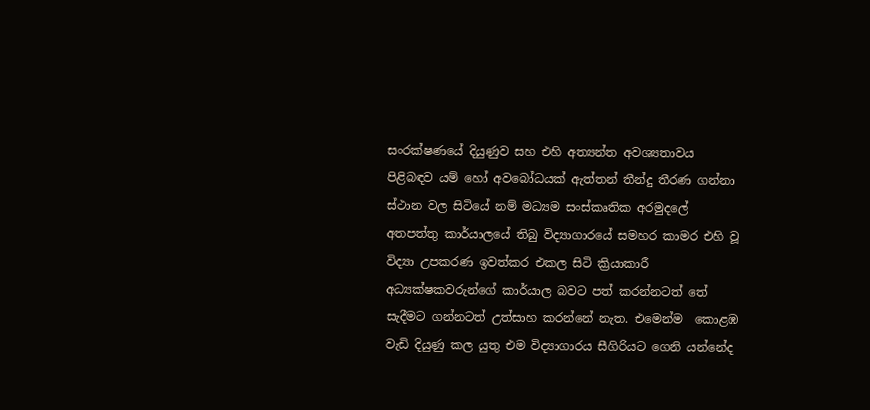සංරක්ෂණයේ දියුණුව සහ එහි අත්‍යන්ත අවශ්‍යතාවය පිළිබඳව යම් හෝ අවබෝධයක් ඇත්තන් තීන්දු තීරණ ගන්නා ස්ථාන වල සිටියේ නම් මධ්‍යම සංස්කෘතික අරමුදලේ අතපත්තු කාර්යාලයේ තිබු විද්‍යාගාරයේ සමහර කාමර එහි වූ විද්‍යා උපකරණ ඉවත්කර එකල සිටි ක්‍රියාකාරී අධ්‍යක්ෂකවරුන්ගේ කාර්යාල බවට පත් කරන්නටත් තේ සැදීමට ගන්නටත් උත්සාහ කරන්නේ නැත. එමෙන්ම  කොළඹ වැඩි දියුණු කල යුතු එම විද්‍යාගාරය සීගිරියට ගෙනි යන්නේද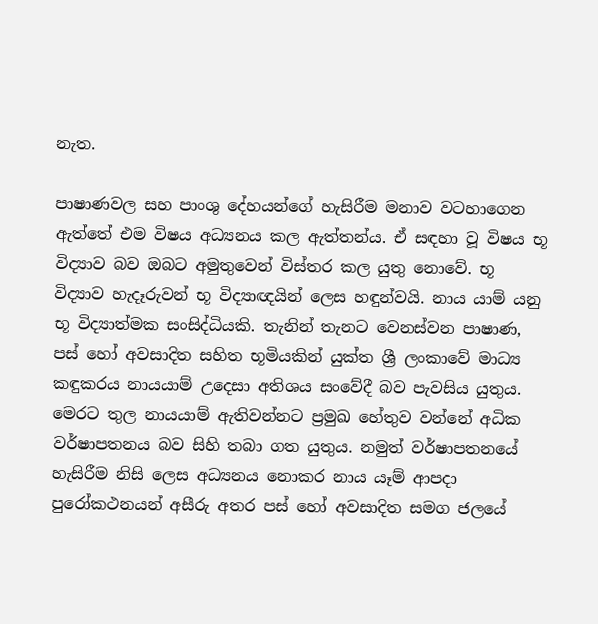නැත.

පාෂාණවල සහ පාංශු දේහයන්ගේ හැසිරීම මනාව වටහාගෙන ඇත්තේ එම විෂය අධ්‍යනය කල ඇත්තන්ය. ඒ සඳහා වූ විෂය භූ විද්‍යාව බව ඔබට අමුතුවෙන් විස්තර කල යුතු නොවේ. භූ විද්‍යාව හැදෑරුවන් භූ විද්‍යාඥයින් ලෙස හඳුන්වයි. නාය යාම් යනු භූ විද්‍යාත්මක සංසිද්ධියකි. තැනින් තැනට වෙනස්වන පාෂාණ, පස් හෝ අවසාදිත සහිත භූමියකින් යුක්ත ශ්‍රී ලංකාවේ මාධ්‍ය කඳුකරය නායයාම් උදෙසා අතිශය සංවේදී බව පැවසිය යුතුය. මෙරට තුල නායයාම් ඇතිවන්නට ප්‍රමුඛ හේතුව වන්නේ අධික වර්ෂාපතනය බව සිහි තබා ගත යුතුය. නමුත් වර්ෂාපතනයේ හැසිරීම නිසි ලෙස අධ්‍යනය නොකර නාය යෑම් ආපදා පුරෝකථනයන් අසීරු අතර පස් හෝ අවසාදිත සමග ජලයේ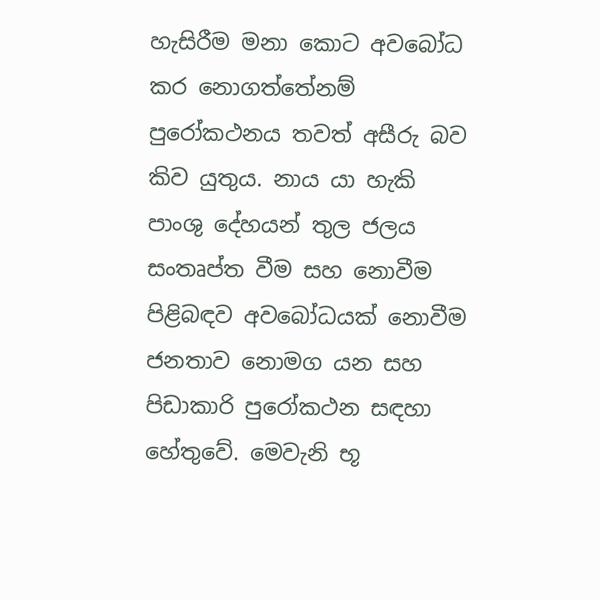හැසිරීම මනා කොට අවබෝධ කර නොගත්තේනම් පුරෝකථනය තවත් අසීරු බව කිව යුතුය. නාය යා හැකි පාංශු දේහයන් තුල ජලය සංතෘප්ත වීම සහ නොවීම පිළිබඳව අවබෝධයක් නොවීම ජනතාව නොමග යන සහ පිඩාකාරි පුරෝකථන සඳහා හේතුවේ. මෙවැනි භූ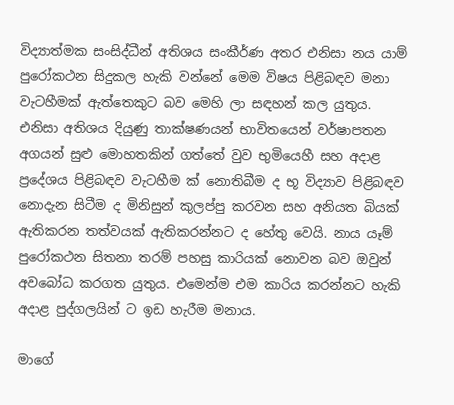විද්‍යාත්මක සංසිද්ධීන් අතිශය සංකීර්ණ අතර එනිසා නය යාම් පුරෝකථන සිදුකල හැකි වන්නේ මෙම විෂය පිළිබඳව මනා වැටහීමක් ඇත්තෙකුට බව මෙහි ලා සඳහන් කල යුතුය. එනිසා අතිශය දියුණු තාක්ෂණයන් භාවිතයෙන් වර්ෂාපතන අගයන් සුළු මොහතකින් ගත්තේ වුව භුමියෙහී සහ අදාළ ප්‍රදේශය පිළිබඳව වැටහීම ක් නොතිබීම ද භූ විද්‍යාව පිළිබඳව නොදැන සිටීම ද මිනිසුන් කුලප්පු කරවන සහ අනියත බියක් ඇතිකරන තත්වයක් ඇතිකරන්නට ද හේතු වෙයි. නාය යෑම් පුරෝකථන සිතනා තරම් පහසු කාරියක් නොවන බව ඔවුන් අවබෝධ කරගත යුතුය. එමෙන්ම එම කාරිය කරන්නට හැකි අදාළ පුද්ගලයින් ට ඉඩ හැරීම මනාය.

මාගේ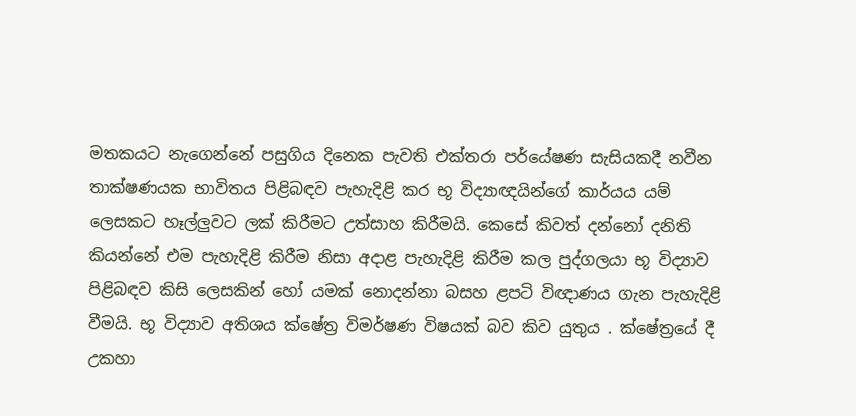මතකයට නැගෙන්නේ පසුගිය දිනෙක පැවති එක්තරා පර්යේෂණ සැසියකදී නවීන තාක්ෂණයක භාවිතය පිළිබඳව පැහැදිළි කර භූ විද්‍යාඥයින්ගේ කාර්යය යම් ලෙසකට හෑල්ලුවට ලක් කිරීමට උත්සාහ කිරීමයි. කෙසේ කිවත් දන්නෝ දනිති කියන්නේ එම පැහැදිළි කිරීම නිසා අදාළ පැහැදිළි කිරීම කල පුද්ගලයා භූ විද්‍යාව පිළිබඳව කිසි ලෙසකින් හෝ යමක් නොදන්නා බසහ ළපටි විඥාණය ගැන පැහැදිළි වීමයි. භූ විද්‍යාව අතිශය ක්ෂේත්‍ර විමර්ෂණ විෂයක් බව කිව යුතුය . ක්ෂේත්‍රයේ දී උකහා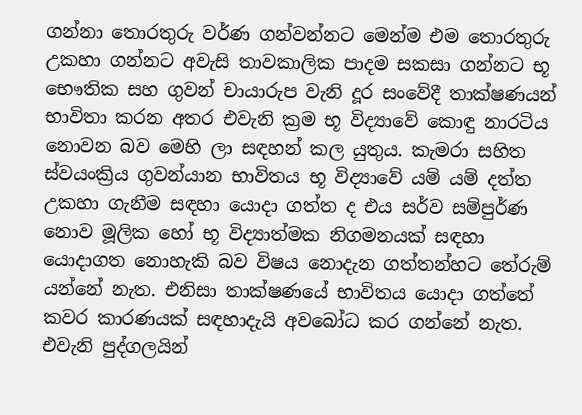ගන්නා තොරතුරු වර්ණ ගන්වන්නට මෙන්ම එම තොරතුරු උකහා ගන්නට අවැසි තාවකාලික පාදම සකසා ගන්නට භූ භෞතික සහ ගුවන් චායාරුප වැනි දූර සංවේදී තාක්ෂණයන් භාවිතා කරන අතර එවැනි ක්‍රම භූ විද්‍යාවේ කොඳු නාරටිය නොවන බව මෙහි ලා සඳහන් කල යුතුය. කැමරා සහිත ස්වයංක්‍රිය ගුවන්යාන භාවිතය භූ විද්‍යාවේ යම් යම් දත්ත උකහා ගැනීම සඳහා යොදා ගත්ත ද එය සර්ව සම්පුර්ණ නොව මූලික හෝ භූ විද්‍යාත්මක නිගමනයක් සඳහා යොදාගත නොහැකි බව විෂය නොදැන ගත්තන්හට තේරුම් යන්නේ නැත. එනිසා තාක්ෂණයේ භාවිතය යොදා ගත්තේ කවර කාරණයක් සඳහාදැයි අවබෝධ කර ගන්නේ නැත. එවැනි පුද්ගලයින්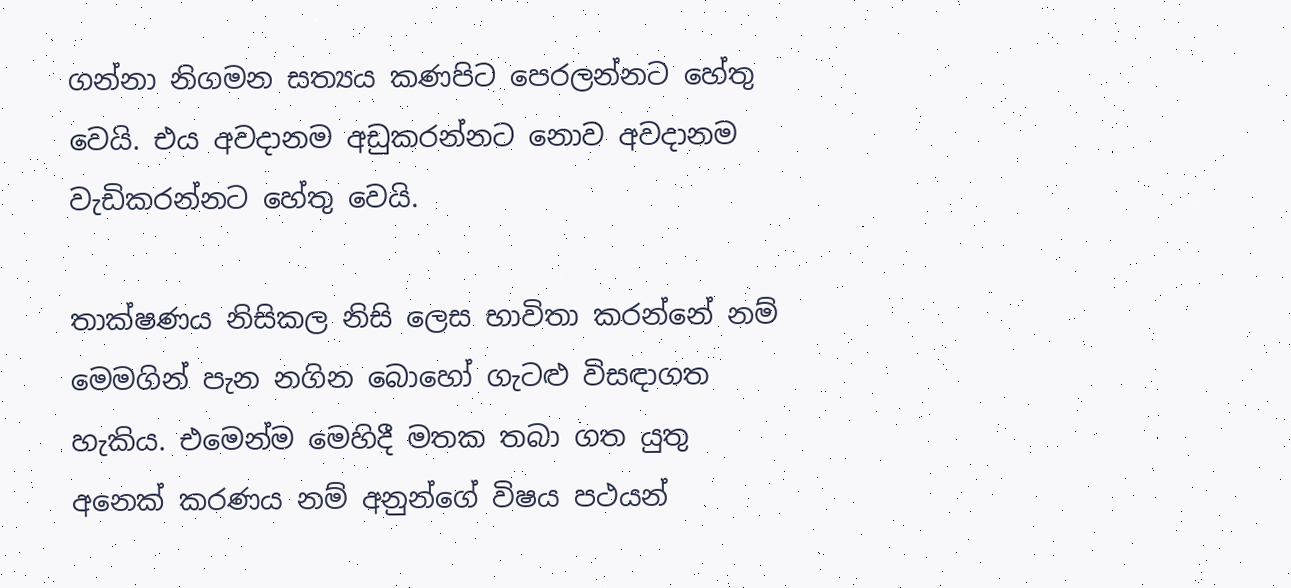ගන්නා නිගමන සත්‍යය කණපිට පෙරලන්නට හේතු වෙයි. එය අවදානම අඩුකරන්නට නොව අවදානම වැඩිකරන්නට හේතු වෙයි.

තාක්ෂණය නිසිකල නිසි ලෙස භාවිතා කරන්නේ නම් මෙමගින් පැන නගින බොහෝ ගැටළු විසඳාගත හැකිය. එමෙන්ම මෙහිදී මතක තබා ගත යුතු අනෙක් කරණය නම් අනුන්ගේ විෂය පථයන්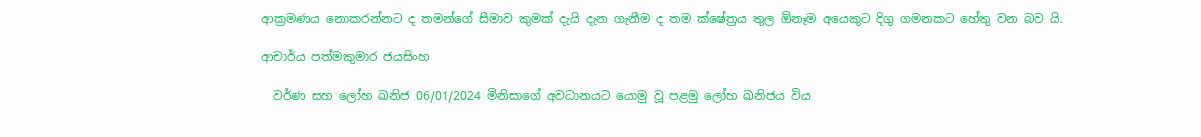ආක්‍රමණය නොකරන්නට ද තමන්ගේ සීමාව කුමක් දැයි දැන ගැනීම ද තම ක්ෂේත්‍රය තුල ඕනෑම අයෙකුට දිගු ගමනකට හේතු වන බව යි.

ආචාර්ය පත්මකුමාර ජයසිංහ

  වර්ණ සහ ලෝහ ඛනිජ 06/01/2024 මිනිසාගේ අවධානයට යොමු වූ පළමු ලෝහ ඛනිජය විය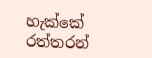හැක්කේ රත්තරන්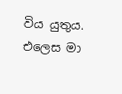විය යුතුය. එලෙස මා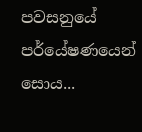පවසනුයේ පර්යේෂණයෙන් සොය...